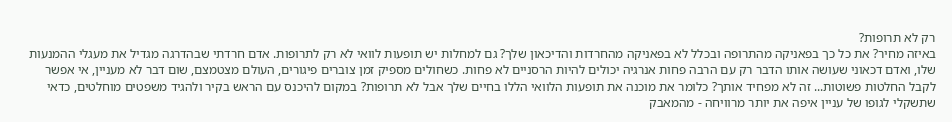רק לא תרופות?
באיזה מחיר? את כל כך בפאניקה מהתרופה ובכלל לא בפאניקה מהחרדות והדיכאון שלך? גם למחלות יש תופעות לוואי לא רק לתרופות. אדם חרדתי שבהדרגה מגדיל את מעגלי ההמנעות שלו, ואדם דכאוני שעושה אותו הדבר רק עם הרבה פחות אנרגיה יכולים להיות הרסניים לא פחות. כשחולים מספיק זמן צוברים פיגורים, העולם מצטמצם, שום דבר לא מעניין, אי אפשר לקבל החלטות פשוטות... זה לא מפחיד אותך? כלומר את מוכנה את תופעות הלוואי הללו בחיים שלך אבל לא תרופות? במקום להיכנס עם הראש בקיר ולהגיד משפטים מוחלטים, כדאי שתשקלי לגופו של עניין איפה את יותר מרוויחה - מהמאבק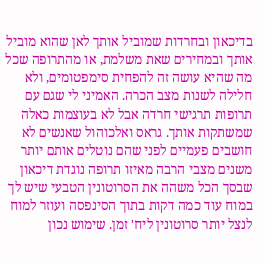בדיכאון ובחרדות שמוביל אותך לאן שהוא מוביל אותך ובמחירים שאת משלמת, או מהתרופה שכל מה שהיא עושה זה להפחית סימפטומים, ולא חלילה לשנות מצב הכרה. האמיני לי שגם עם תרופות תרגישי חרדה אבל לא בעוצמות כאלה שמשתקות אותך. גראס ואלכוהול שאנשים לא חושבים פעמיים לפני שהם נוטלים אותם יותר משנים מצבי הרבה מאיזו תרופה נוגדת דיכאון שבסך הכל משהה את הסרוטונין הטבעי שיש לך במוח עוד כמה דקות בתוך הסינפסה ועוזר למוח לנצל יותר סרוטונין ליח' זמן. שימוש נכון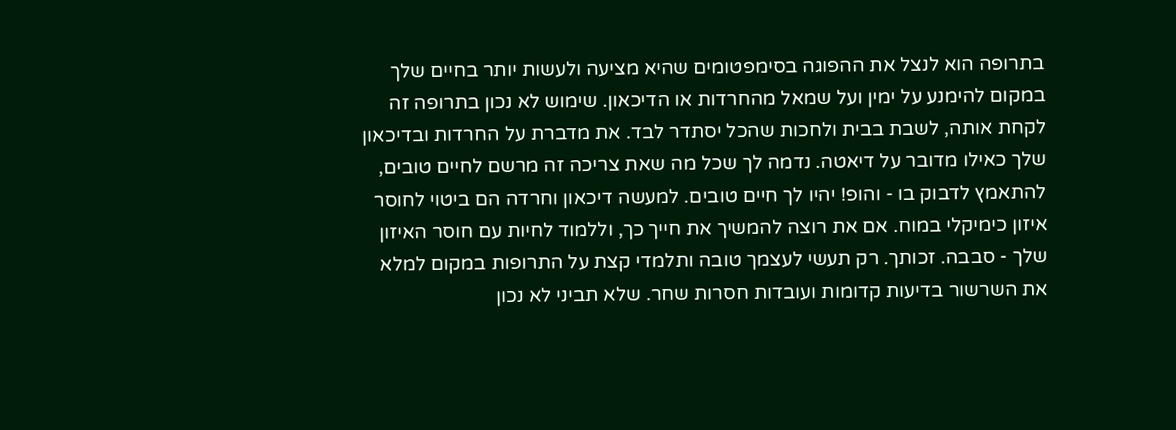בתרופה הוא לנצל את ההפוגה בסימפטומים שהיא מציעה ולעשות יותר בחיים שלך במקום להימנע על ימין ועל שמאל מהחרדות או הדיכאון. שימוש לא נכון בתרופה זה לקחת אותה, לשבת בבית ולחכות שהכל יסתדר לבד. את מדברת על החרדות ובדיכאון שלך כאילו מדובר על דיאטה. נדמה לך שכל מה שאת צריכה זה מרשם לחיים טובים, להתאמץ לדבוק בו - והופ! יהיו לך חיים טובים. למעשה דיכאון וחרדה הם ביטוי לחוסר איזון כימיקלי במוח. אם את רוצה להמשיך את חייך כך, וללמוד לחיות עם חוסר האיזון שלך - סבבה. זכותך. רק תעשי לעצמך טובה ותלמדי קצת על התרופות במקום למלא את השרשור בדיעות קדומות ועובדות חסרות שחר. שלא תביני לא נכון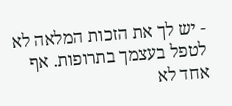- יש לך את הזכות המלאה לא לטפל בעצמך בתרופות. אף אחד לא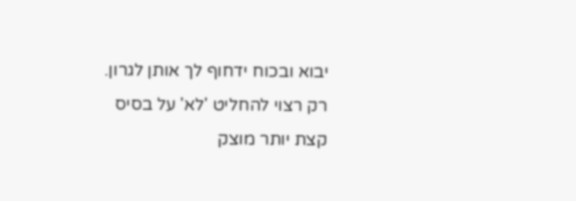יבוא ובכוח ידחוף לך אותן לגרון. רק רצוי להחליט 'לא' על בסיס קצת יותר מוצק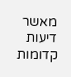מאשר דיעות קדומות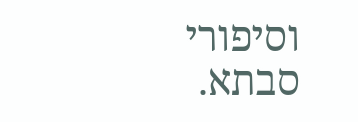וסיפורי סבתא.